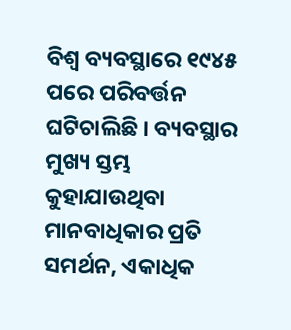ବିଶ୍ୱ ବ୍ୟବସ୍ଥାରେ ୧୯୪୫ ପରେ ପରିବର୍ତ୍ତନ ଘଟିଚାଲିଛି । ବ୍ୟବସ୍ଥାର ମୁଖ୍ୟ ସ୍ତମ୍ଭ କୁହାଯାଉଥିବା ମାନବାଧିକାର ପ୍ରତି ସମର୍ଥନ, ଏକାଧିକ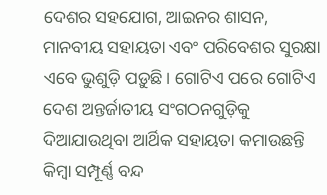ଦେଶର ସହଯୋଗ, ଆଇନର ଶାସନ, ମାନବୀୟ ସହାୟତା ଏବଂ ପରିବେଶର ସୁରକ୍ଷା ଏବେ ଭୁଶୁଡ଼ି ପଡ଼ୁଛି। ଗୋଟିଏ ପରେ ଗୋଟିଏ ଦେଶ ଅନ୍ତର୍ଜାତୀୟ ସଂଗଠନଗୁଡ଼ିକୁ ଦିଆଯାଉଥିବା ଆର୍ଥିକ ସହାୟତା କମାଉଛନ୍ତି କିମ୍ବା ସମ୍ପୂର୍ଣ୍ଣ ବନ୍ଦ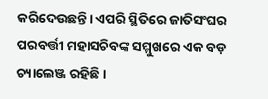କରିଦେଉଛନ୍ତି। ଏପରି ସ୍ଥିତିରେ ଜାତିସଂଘର ପରବର୍ତ୍ତୀ ମହାସଚିବଙ୍କ ସମ୍ମୁଖରେ ଏକ ବଡ଼ ଚ୍ୟାଲେଞ୍ଜ ରହିଛି ।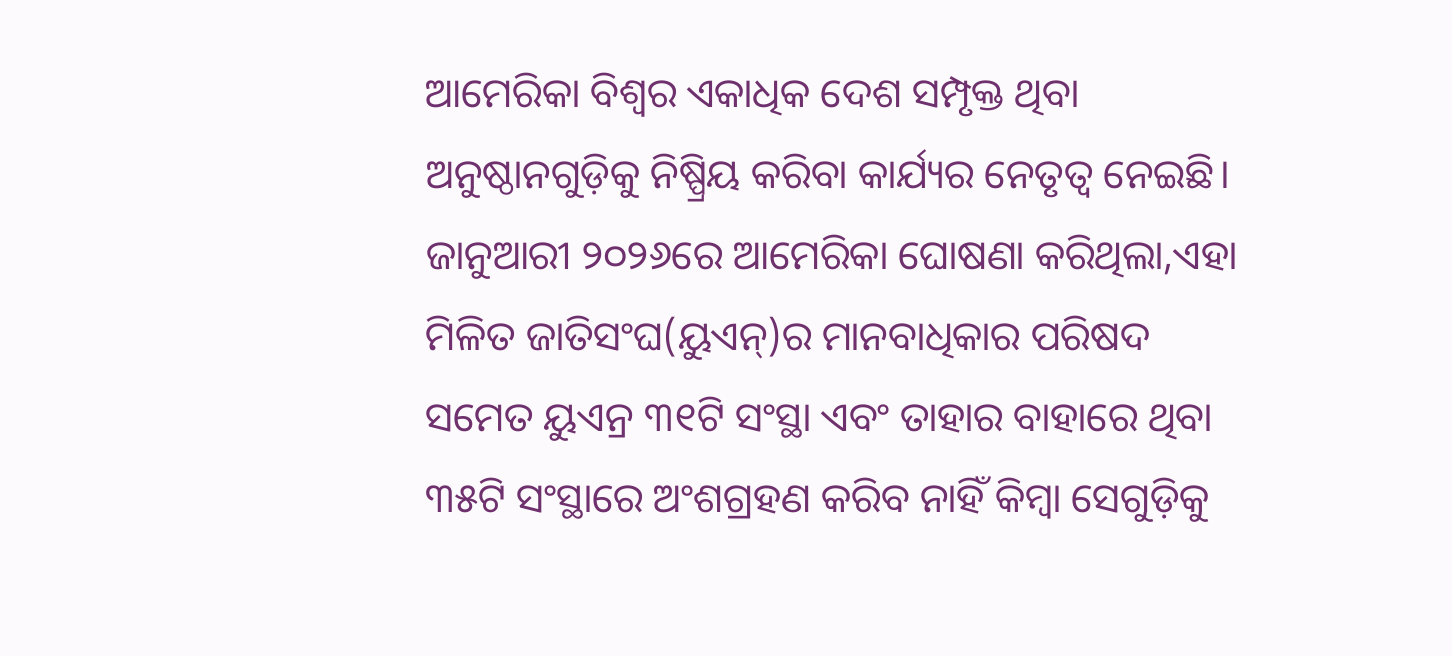ଆମେରିକା ବିଶ୍ୱର ଏକାଧିକ ଦେଶ ସମ୍ପୃକ୍ତ ଥିବା ଅନୁଷ୍ଠାନଗୁଡ଼ିକୁ ନିଷ୍ପ୍ରିୟ କରିବା କାର୍ଯ୍ୟର ନେତୃତ୍ୱ ନେଇଛି। ଜାନୁଆରୀ ୨୦୨୬ରେ ଆମେରିକା ଘୋଷଣା କରିଥିଲା,ଏହା ମିଳିତ ଜାତିସଂଘ(ୟୁଏନ୍)ର ମାନବାଧିକାର ପରିଷଦ ସମେତ ୟୁଏନ୍ର ୩୧ଟି ସଂସ୍ଥା ଏବଂ ତାହାର ବାହାରେ ଥିବା ୩୫ଟି ସଂସ୍ଥାରେ ଅଂଶଗ୍ରହଣ କରିବ ନାହିଁ କିମ୍ବା ସେଗୁଡ଼ିକୁ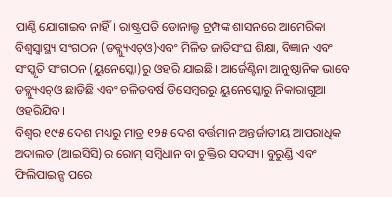ପାଣ୍ଠି ଯୋଗାଇବ ନାହିଁ। ରାଷ୍ଟ୍ରପତି ଡୋନାଲ୍ଡ ଟ୍ରମ୍ପଙ୍କ ଶାସନରେ ଆମେରିକା ବିଶ୍ୱସ୍ବାସ୍ଥ୍ୟ ସଂଗଠନ (ଡବ୍ଲ୍ୟୁଏଚ୍ଓ)ଏବଂ ମିଳିତ ଜାତିସଂଘ ଶିକ୍ଷା, ବିଜ୍ଞାନ ଏବଂ ସଂସ୍କୃତି ସଂଗଠନ (ୟୁନେସ୍କୋ)ରୁ ଓହରି ଯାଇଛି। ଆର୍ଜେଣ୍ଟିନା ଆନୁଷ୍ଠାନିକ ଭାବେ ଡବ୍ଲ୍ୟୁଏଚ୍ଓ ଛାଡିଛି ଏବଂ ଚଳିତବର୍ଷ ଡିସେମ୍ବରରୁ ୟୁନେସ୍କୋରୁ ନିକାରାଗୁଆ ଓହରିଯିବ।
ବିଶ୍ୱର ୧୯୫ ଦେଶ ମଧ୍ୟରୁ ମାତ୍ର ୧୨୫ ଦେଶ ବର୍ତ୍ତମାନ ଅନ୍ତର୍ଜାତୀୟ ଆପରାଧିକ ଅଦାଲତ (ଆଇସିସି)ର ରୋମ୍ ସମ୍ବିଧାନ ବା ଚୁକ୍ତିର ସଦସ୍ୟ। ବୁରୁଣ୍ଡି ଏବଂ ଫିଲିପାଇନ୍ସ ପରେ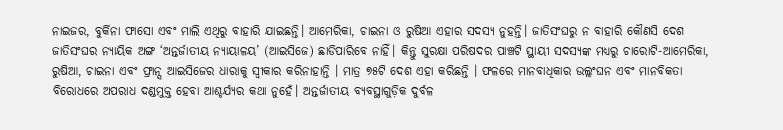ନାଇଜର, ବୁର୍କିନା ଫାସୋ ଏବଂ ମାଲି ଏଥିରୁ ବାହାରି ଯାଇଛନ୍ତି। ଆମେରିକା, ଚାଇନା ଓ ରୁଷିଆ ଏହାର ସଦସ୍ୟ ନୁହନ୍ତି। ଜାତିସଂଘରୁ ନ ବାହାରି କୌଣସି ଦେଶ ଜାତିସଂଘର ନ୍ୟାୟିକ ଅଙ୍ଗ ‘ଅନ୍ତର୍ଜାତୀୟ ନ୍ୟାୟାଳୟ’ (ଆଇସିଜେ) ଛାଡିପାରିବେ ନାହିଁ। କିନ୍ତୁ ସୁରକ୍ଷା ପରିଷଦର ପାଞ୍ଚଟି ସ୍ଥାୟୀ ସଦସ୍ୟଙ୍କ ମଧ୍ୟରୁ ଚାରୋଟି-ଆମେରିକା, ରୁଷିଆ, ଚାଇନା ଏବଂ ଫ୍ରାନ୍ସ ଆଇସିଜେର ଧାରାକୁ ସ୍ବୀକାର କରିନାହାନ୍ତି । ମାତ୍ର ୭୫ଟି ଦେଶ ଏହା କରିଛନ୍ତି । ଫଳରେ ମାନବାଧିକାର ଉଲ୍ଲଂଘନ ଏବଂ ମାନବିକତା ବିରୋଧରେ ଅପରାଧ ଦଣ୍ଡମୁକ୍ତ ହେବା ଆଶ୍ଚର୍ଯ୍ୟର କଥା ନୁହେଁ। ଅନ୍ତର୍ଜାତୀୟ ବ୍ୟବସ୍ଥାଗୁଡ଼ିକ ଦୁର୍ବଳ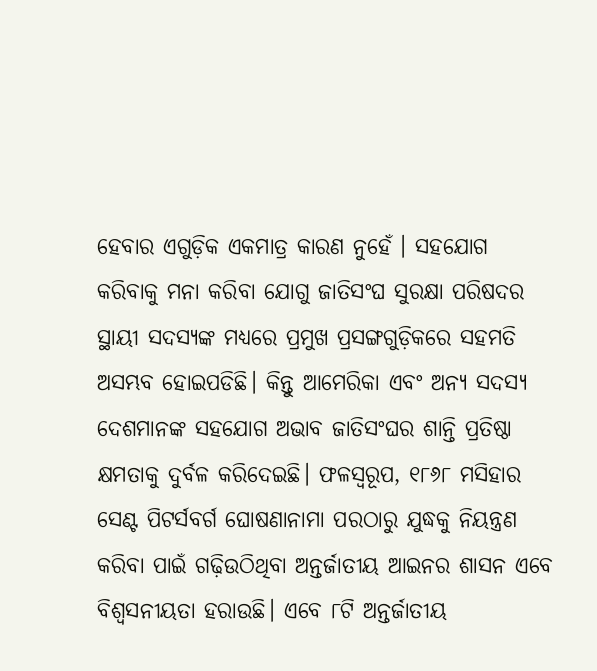ହେବାର ଏଗୁଡ଼ିକ ଏକମାତ୍ର କାରଣ ନୁହେଁ । ସହଯୋଗ କରିବାକୁ ମନା କରିବା ଯୋଗୁ ଜାତିସଂଘ ସୁରକ୍ଷା ପରିଷଦର ସ୍ଥାୟୀ ସଦସ୍ୟଙ୍କ ମଧ୍ୟରେ ପ୍ରମୁଖ ପ୍ରସଙ୍ଗଗୁଡ଼ିକରେ ସହମତି ଅସମ୍ଭବ ହୋଇପଡିଛି। କିନ୍ତୁ ଆମେରିକା ଏବଂ ଅନ୍ୟ ସଦସ୍ୟ ଦେଶମାନଙ୍କ ସହଯୋଗ ଅଭାବ ଜାତିସଂଘର ଶାନ୍ତି ପ୍ରତିଷ୍ଠା କ୍ଷମତାକୁ ଦୁର୍ବଳ କରିଦେଇଛି। ଫଳସ୍ବରୂପ, ୧୮୬୮ ମସିହାର ସେଣ୍ଟ ପିଟର୍ସବର୍ଗ ଘୋଷଣାନାମା ପରଠାରୁ ଯୁଦ୍ଧକୁ ନିୟନ୍ତ୍ରଣ କରିବା ପାଇଁ ଗଢ଼ିଉଠିଥିବା ଅନ୍ତର୍ଜାତୀୟ ଆଇନର ଶାସନ ଏବେ ବିଶ୍ୱସନୀୟତା ହରାଉଛି। ଏବେ ୮ଟି ଅନ୍ତର୍ଜାତୀୟ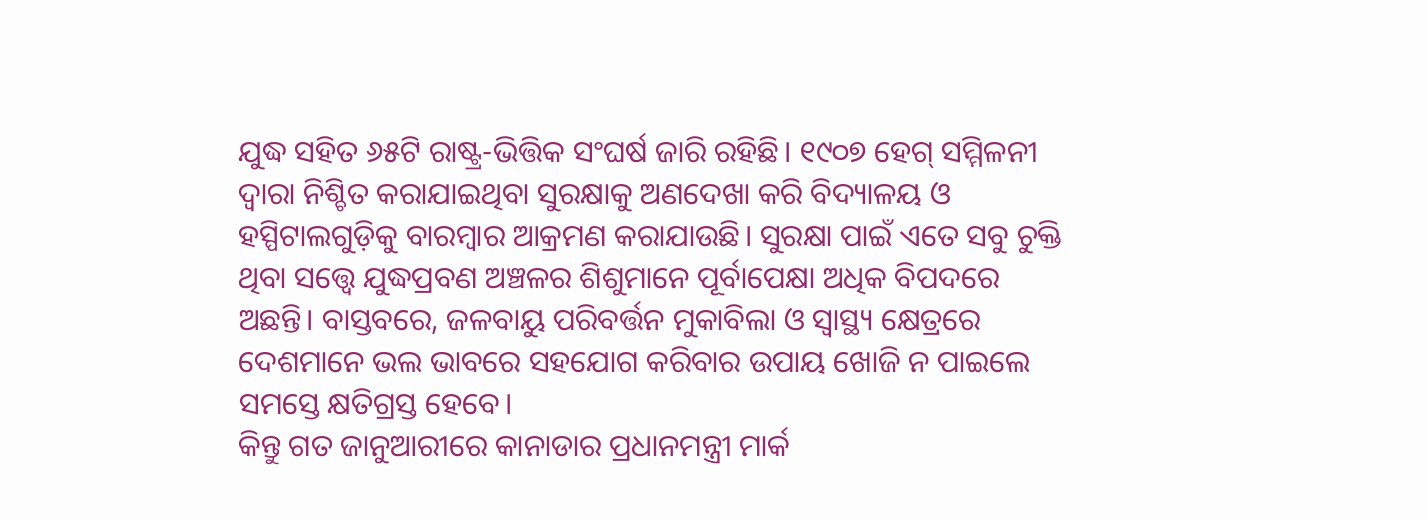ଯୁଦ୍ଧ ସହିତ ୬୫ଟି ରାଷ୍ଟ୍ର-ଭିତ୍ତିକ ସଂଘର୍ଷ ଜାରି ରହିଛି। ୧୯୦୭ ହେଗ୍ ସମ୍ମିଳନୀ ଦ୍ୱାରା ନିଶ୍ଚିତ କରାଯାଇଥିବା ସୁରକ୍ଷାକୁ ଅଣଦେଖା କରି ବିଦ୍ୟାଳୟ ଓ ହସ୍ପିଟାଲଗୁଡ଼ିକୁ ବାରମ୍ବାର ଆକ୍ରମଣ କରାଯାଉଛି। ସୁରକ୍ଷା ପାଇଁ ଏତେ ସବୁ ଚୁକ୍ତି ଥିବା ସତ୍ତ୍ୱେ ଯୁଦ୍ଧପ୍ରବଣ ଅଞ୍ଚଳର ଶିଶୁମାନେ ପୂର୍ବାପେକ୍ଷା ଅଧିକ ବିପଦରେ ଅଛନ୍ତି। ବାସ୍ତବରେ, ଜଳବାୟୁ ପରିବର୍ତ୍ତନ ମୁକାବିଲା ଓ ସ୍ବାସ୍ଥ୍ୟ କ୍ଷେତ୍ରରେ ଦେଶମାନେ ଭଲ ଭାବରେ ସହଯୋଗ କରିବାର ଉପାୟ ଖୋଜି ନ ପାଇଲେ ସମସ୍ତେ କ୍ଷତିଗ୍ରସ୍ତ ହେବେ।
କିନ୍ତୁ ଗତ ଜାନୁଆରୀରେ କାନାଡାର ପ୍ରଧାନମନ୍ତ୍ରୀ ମାର୍କ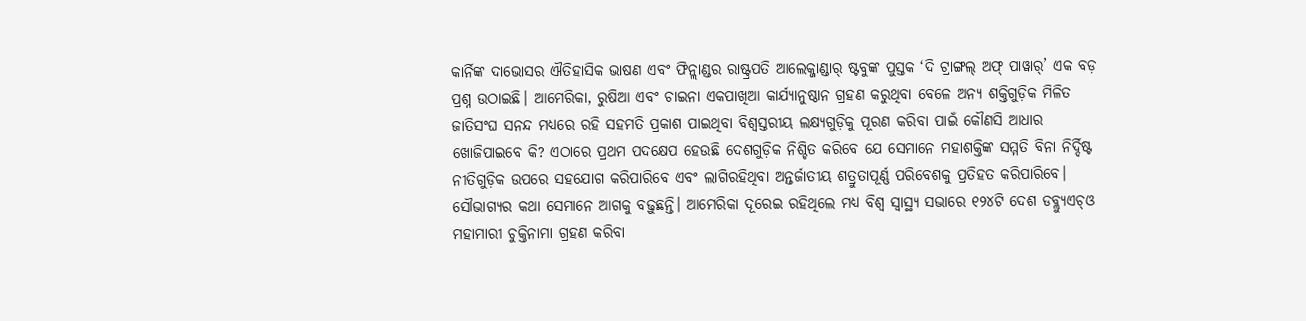କାର୍ନିଙ୍କ ଦାଭୋସର ଐତିହାସିକ ଭାଷଣ ଏବଂ ଫିନ୍ଲାଣ୍ଡର ରାଷ୍ଟ୍ରପତି ଆଲେକ୍ଜାଣ୍ଡାର୍ ଷ୍ଟବୁଙ୍କ ପୁସ୍ତକ ‘ଦି ଟ୍ରାଙ୍ଗଲ୍ ଅଫ୍ ପାୱାର୍’ ଏକ ବଡ଼ ପ୍ରଶ୍ନ ଉଠାଇଛି। ଆମେରିକା, ରୁଷିଆ ଏବଂ ଚାଇନା ଏକପାଖିଆ କାର୍ଯ୍ୟାନୁଷ୍ଠାନ ଗ୍ରହଣ କରୁଥିବା ବେଳେ ଅନ୍ୟ ଶକ୍ତିଗୁଡ଼ିକ ମିଳିତ ଜାତିସଂଘ ସନନ୍ଦ ମଧ୍ୟରେ ରହି ସହମତି ପ୍ରକାଶ ପାଇଥିବା ବିଶ୍ୱସ୍ତରୀୟ ଲକ୍ଷ୍ୟଗୁଡ଼ିକୁ ପୂରଣ କରିବା ପାଇଁ କୌଣସି ଆଧାର ଖୋଜିପାଇବେ କି? ଏଠାରେ ପ୍ରଥମ ପଦକ୍ଷେପ ହେଉଛି ଦେଶଗୁଡ଼ିକ ନିଶ୍ଚିତ କରିବେ ଯେ ସେମାନେ ମହାଶକ୍ତିଙ୍କ ସମ୍ମତି ବିନା ନିର୍ଦ୍ଦିଷ୍ଟ ନୀତିଗୁଡ଼ିକ ଉପରେ ସହଯୋଗ କରିପାରିବେ ଏବଂ ଲାଗିରହିଥିବା ଅନ୍ତର୍ଜାତୀୟ ଶତ୍ରୁତାପୂର୍ଣ୍ଣ ପରିବେଶକୁ ପ୍ରତିହତ କରିପାରିବେ। ସୌଭାଗ୍ୟର କଥା ସେମାନେ ଆଗକୁ ବଢ଼ୁଛନ୍ତି। ଆମେରିକା ଦୂରେଇ ରହିଥିଲେ ମଧ୍ୟ ବିଶ୍ୱ ସ୍ବାସ୍ଥ୍ୟ ସଭାରେ ୧୨୪ଟି ଦେଶ ଡବ୍ଲ୍ୟୁଏଚ୍ଓ ମହାମାରୀ ଚୁକ୍ତିନାମା ଗ୍ରହଣ କରିବା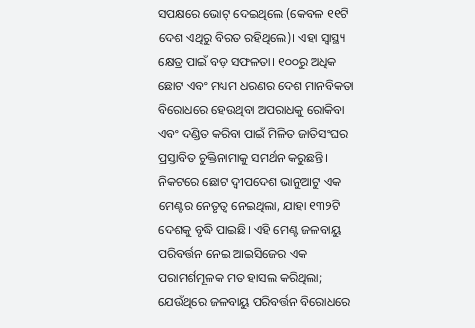ସପକ୍ଷରେ ଭୋଟ୍ ଦେଇଥିଲେ (କେବଳ ୧୧ଟି ଦେଶ ଏଥିରୁ ବିରତ ରହିଥିଲେ)। ଏହା ସ୍ବାସ୍ଥ୍ୟ କ୍ଷେତ୍ର ପାଇଁ ବଡ଼ ସଫଳତା। ୧୦୦ରୁ ଅଧିକ ଛୋଟ ଏବଂ ମଧ୍ୟମ ଧରଣର ଦେଶ ମାନବିକତା ବିରୋଧରେ ହେଉଥିବା ଅପରାଧକୁ ରୋକିବା ଏବଂ ଦଣ୍ଡିତ କରିବା ପାଇଁ ମିଳିତ ଜାତିସଂଘର ପ୍ରସ୍ତାବିତ ଚୁକ୍ତିନାମାକୁ ସମର୍ଥନ କରୁଛନ୍ତି। ନିକଟରେ ଛୋଟ ଦ୍ୱୀପଦେଶ ଭାନୁଆଟୁ ଏକ ମେଣ୍ଟର ନେତୃତ୍ୱ ନେଇଥିଲା, ଯାହା ୧୩୨ଟି ଦେଶକୁ ବୃଦ୍ଧି ପାଇଛି। ଏହି ମେଣ୍ଟ ଜଳବାୟୁ ପରିବର୍ତ୍ତନ ନେଇ ଆଇସିଜେର ଏକ ପରାମର୍ଶମୂଳକ ମତ ହାସଲ କରିଥିଲା; ଯେଉଁଥିରେ ଜଳବାୟୁ ପରିବର୍ତ୍ତନ ବିରୋଧରେ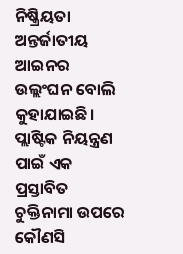ନିଷ୍କ୍ରିୟତା ଅନ୍ତର୍ଜାତୀୟ ଆଇନର ଉଲ୍ଲଂଘନ ବୋଲି କୁହାଯାଇଛି।
ପ୍ଲାଷ୍ଟିକ ନିୟନ୍ତ୍ରଣ ପାଇଁ ଏକ ପ୍ରସ୍ତାବିତ ଚୁକ୍ତିନାମା ଉପରେ କୌଣସି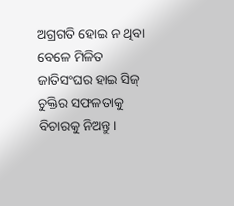ଅଗ୍ରଗତି ହୋଇ ନ ଥିବା ବେଳେ ମିଳିତ ଜାତିସଂଘର ହାଇ ସିଜ୍ ଚୁକ୍ତିର ସଫଳତାକୁ ବିଚାରକୁ ନିଅନ୍ତୁ।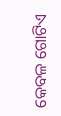କେବଳ ଗୋଟିଏ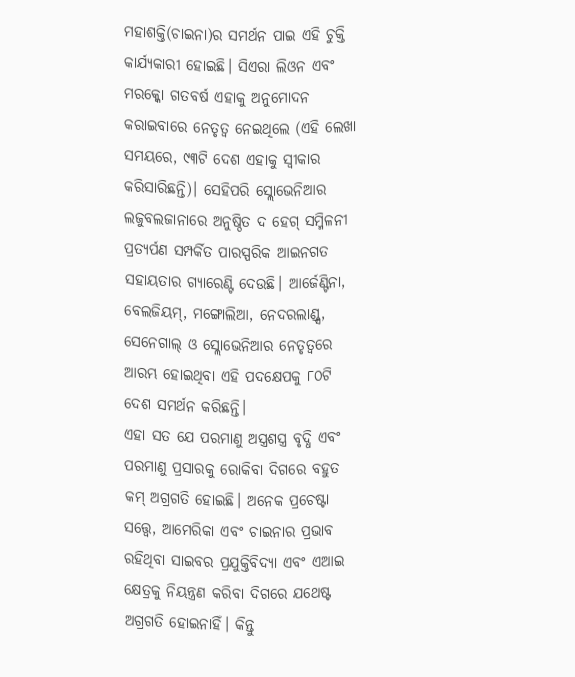ମହାଶକ୍ତି(ଚାଇନା)ର ସମର୍ଥନ ପାଇ ଏହି ଚୁକ୍ତି କାର୍ଯ୍ୟକାରୀ ହୋଇଛି। ସିଏରା ଲିଓନ ଏବଂ ମରକ୍କୋ ଗତବର୍ଷ ଏହାକୁ ଅନୁମୋଦନ କରାଇବାରେ ନେତୃତ୍ୱ ନେଇଥିଲେ (ଏହି ଲେଖା ସମୟରେ, ୯୩ଟି ଦେଶ ଏହାକୁ ସ୍ବୀକାର କରିସାରିଛନ୍ତି)। ସେହିପରି ସ୍ଲୋଭେନିଆର ଲଜୁବଲଜାନାରେ ଅନୁଷ୍ଠିତ ଦ ହେଗ୍ ସମ୍ମିଳନୀ ପ୍ରତ୍ୟର୍ପଣ ସମ୍ପର୍କିତ ପାରସ୍ପରିକ ଆଇନଗତ ସହାୟତାର ଗ୍ୟାରେଣ୍ଟି ଦେଉଛି। ଆର୍ଜେଣ୍ଟିନା, ବେଲଜିୟମ୍, ମଙ୍ଗୋଲିଆ, ନେଦରଲାଣ୍ଡ୍ସ, ସେନେଗାଲ୍ ଓ ସ୍ଲୋଭେନିଆର ନେତୃତ୍ୱରେ ଆରମ୍ଭ ହୋଇଥିବା ଏହି ପଦକ୍ଷେପକୁ ୮୦ଟି ଦେଶ ସମର୍ଥନ କରିଛନ୍ତି।
ଏହା ସତ ଯେ ପରମାଣୁ ଅସ୍ତ୍ରଶସ୍ତ୍ର ବୃଦ୍ଧି ଏବଂ ପରମାଣୁ ପ୍ରସାରକୁ ରୋକିବା ଦିଗରେ ବହୁତ କମ୍ ଅଗ୍ରଗତି ହୋଇଛି। ଅନେକ ପ୍ରଚେଷ୍ଟା ସତ୍ତ୍ୱେ, ଆମେରିକା ଏବଂ ଚାଇନାର ପ୍ରଭାବ ରହିଥିବା ସାଇବର ପ୍ରଯୁକ୍ତିବିଦ୍ୟା ଏବଂ ଏଆଇ କ୍ଷେତ୍ରକୁ ନିୟନ୍ତ୍ରଣ କରିବା ଦିଗରେ ଯଥେଷ୍ଟ ଅଗ୍ରଗତି ହୋଇନାହିଁ। କିନ୍ତୁ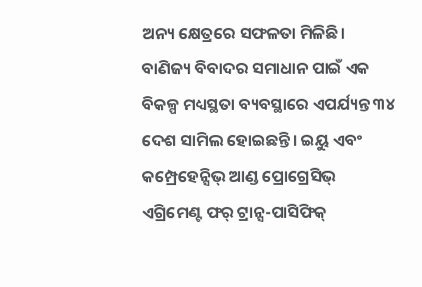ଅନ୍ୟ କ୍ଷେତ୍ରରେ ସଫଳତା ମିଳିଛି। ବାଣିଜ୍ୟ ବିବାଦର ସମାଧାନ ପାଇଁ ଏକ ବିକଳ୍ପ ମଧ୍ୟସ୍ଥତା ବ୍ୟବସ୍ଥାରେ ଏପର୍ଯ୍ୟନ୍ତ ୩୪ ଦେଶ ସାମିଲ ହୋଇଛନ୍ତି। ଇୟୁ ଏବଂ କମ୍ପ୍ରେହେନ୍ସିଭ୍ ଆଣ୍ଡ ପ୍ରୋଗ୍ରେସିଭ୍ ଏଗ୍ରିମେଣ୍ଟ ଫର୍ ଟ୍ରାନ୍ସ-ପାସିଫିକ୍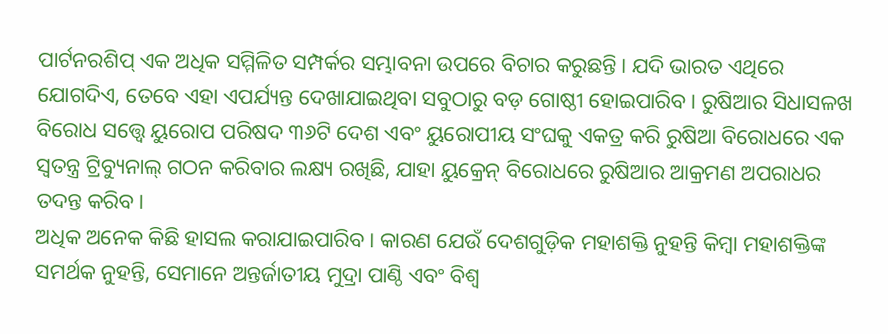ପାର୍ଟନରଶିପ୍ ଏକ ଅଧିକ ସମ୍ମିଳିତ ସମ୍ପର୍କର ସମ୍ଭାବନା ଉପରେ ବିଚାର କରୁଛନ୍ତି। ଯଦି ଭାରତ ଏଥିରେ ଯୋଗଦିଏ, ତେବେ ଏହା ଏପର୍ଯ୍ୟନ୍ତ ଦେଖାଯାଇଥିବା ସବୁଠାରୁ ବଡ଼ ଗୋଷ୍ଠୀ ହୋଇପାରିବ। ରୁଷିଆର ସିଧାସଳଖ ବିରୋଧ ସତ୍ତ୍ୱେ ୟୁରୋପ ପରିଷଦ ୩୬ଟି ଦେଶ ଏବଂ ୟୁରୋପୀୟ ସଂଘକୁ ଏକତ୍ର କରି ରୁଷିଆ ବିରୋଧରେ ଏକ ସ୍ବତନ୍ତ୍ର ଟ୍ରିବ୍ୟୁନାଲ୍ ଗଠନ କରିବାର ଲକ୍ଷ୍ୟ ରଖିଛି, ଯାହା ୟୁକ୍ରେନ୍ ବିରୋଧରେ ରୁଷିଆର ଆକ୍ରମଣ ଅପରାଧର ତଦନ୍ତ କରିବ।
ଅଧିକ ଅନେକ କିଛି ହାସଲ କରାଯାଇପାରିବ। କାରଣ ଯେଉଁ ଦେଶଗୁଡ଼ିକ ମହାଶକ୍ତି ନୁହନ୍ତି କିମ୍ବା ମହାଶକ୍ତିଙ୍କ ସମର୍ଥକ ନୁହନ୍ତି, ସେମାନେ ଅନ୍ତର୍ଜାତୀୟ ମୁଦ୍ରା ପାଣ୍ଠି ଏବଂ ବିଶ୍ୱ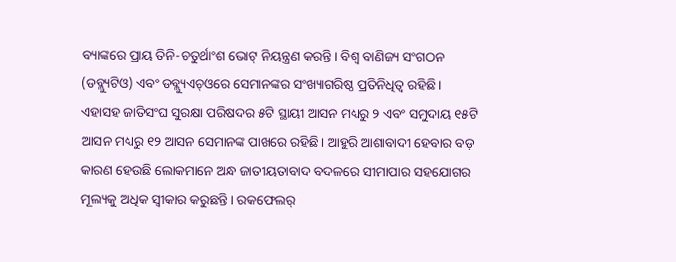ବ୍ୟାଙ୍କରେ ପ୍ରାୟ ତିନି-ଚତୁର୍ଥାଂଶ ଭୋଟ୍ ନିୟନ୍ତ୍ରଣ କରନ୍ତି। ବିଶ୍ୱ ବାଣିଜ୍ୟ ସଂଗଠନ (ଡବ୍ଲ୍ୟୁଟିଓ) ଏବଂ ଡବ୍ଲ୍ୟୁଏଚ୍ଓରେ ସେମାନଙ୍କର ସଂଖ୍ୟାଗରିଷ୍ଠ ପ୍ରତିନିଧିତ୍ୱ ରହିଛି। ଏହାସହ ଜାତିସଂଘ ସୁରକ୍ଷା ପରିଷଦର ୫ଟି ସ୍ଥାୟୀ ଆସନ ମଧ୍ୟରୁ ୨ ଏବଂ ସମୁଦାୟ ୧୫ଟି ଆସନ ମଧ୍ୟରୁ ୧୨ ଆସନ ସେମାନଙ୍କ ପାଖରେ ରହିଛି। ଆହୁରି ଆଶାବାଦୀ ହେବାର ବଡ଼ କାରଣ ହେଉଛି ଲୋକମାନେ ଅନ୍ଧ ଜାତୀୟତାବାଦ ବଦଳରେ ସୀମାପାର ସହଯୋଗର ମୂଲ୍ୟକୁ ଅଧିକ ସ୍ବୀକାର କରୁଛନ୍ତି। ରକଫେଲର୍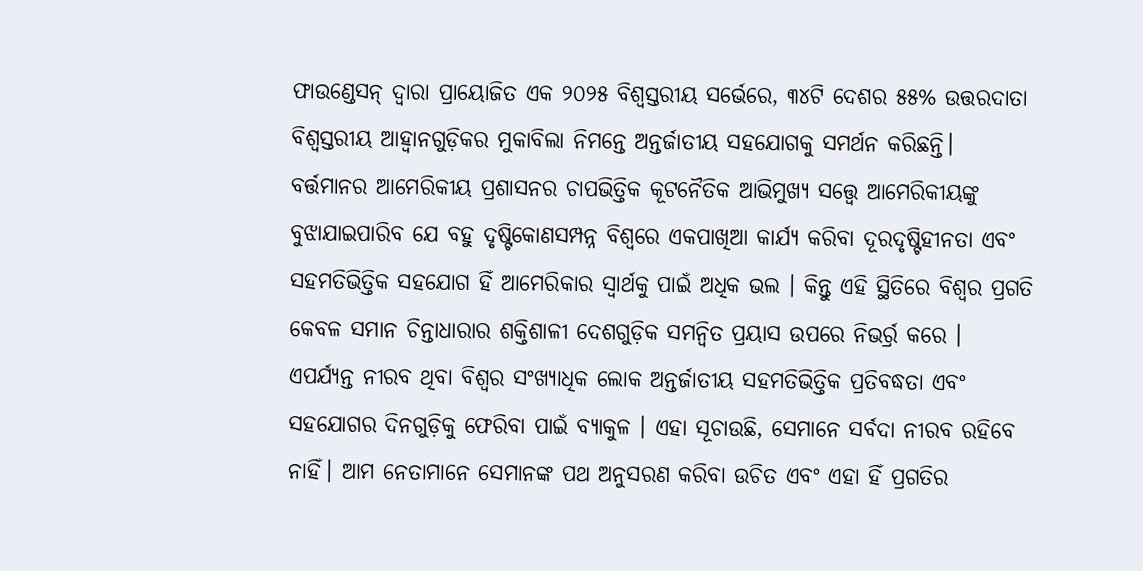ଫାଉଣ୍ଡେସନ୍ ଦ୍ୱାରା ପ୍ରାୟୋଜିତ ଏକ ୨୦୨୫ ବିଶ୍ୱସ୍ତରୀୟ ସର୍ଭେରେ, ୩୪ଟି ଦେଶର ୫୫% ଉତ୍ତରଦାତା ବିଶ୍ୱସ୍ତରୀୟ ଆହ୍ବାନଗୁଡ଼ିକର ମୁକାବିଲା ନିମନ୍ତେ ଅନ୍ତର୍ଜାତୀୟ ସହଯୋଗକୁ ସମର୍ଥନ କରିଛନ୍ତି।
ବର୍ତ୍ତମାନର ଆମେରିକୀୟ ପ୍ରଶାସନର ଚାପଭିତ୍ତିକ କୂଟନୈତିକ ଆଭିମୁଖ୍ୟ ସତ୍ତ୍ୱେ ଆମେରିକୀୟଙ୍କୁ ବୁଝାଯାଇପାରିବ ଯେ ବହୁ ଦୃଷ୍ଟିକୋଣସମ୍ପନ୍ନ ବିଶ୍ୱରେ ଏକପାଖିଆ କାର୍ଯ୍ୟ କରିବା ଦୂରଦୃଷ୍ଟିହୀନତା ଏବଂ ସହମତିଭିତ୍ତିକ ସହଯୋଗ ହିଁ ଆମେରିକାର ସ୍ବାର୍ଥକୁ ପାଇଁ ଅଧିକ ଭଲ । କିନ୍ତୁ ଏହି ସ୍ଥିତିରେ ବିଶ୍ୱର ପ୍ରଗତି କେବଳ ସମାନ ଚିନ୍ତାଧାରାର ଶକ୍ତିଶାଳୀ ଦେଶଗୁଡ଼ିକ ସମନ୍ବିତ ପ୍ରୟାସ ଉପରେ ନିଭର୍ର୍ର କରେ । ଏପର୍ଯ୍ୟନ୍ତ ନୀରବ ଥିବା ବିଶ୍ୱର ସଂଖ୍ୟାଧିକ ଲୋକ ଅନ୍ତର୍ଜାତୀୟ ସହମତିଭିତ୍ତିକ ପ୍ରତିବଦ୍ଧତା ଏବଂ ସହଯୋଗର ଦିନଗୁଡ଼ିକୁ ଫେରିବା ପାଇଁ ବ୍ୟାକୁଳ । ଏହା ସୂଚାଉଛି, ସେମାନେ ସର୍ବଦା ନୀରବ ରହିବେ ନାହିଁ। ଆମ ନେତାମାନେ ସେମାନଙ୍କ ପଥ ଅନୁସରଣ କରିବା ଉଚିତ ଏବଂ ଏହା ହିଁ ପ୍ରଗତିର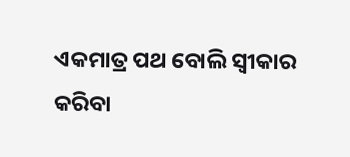ଏକମାତ୍ର ପଥ ବୋଲି ସ୍ବୀକାର କରିବା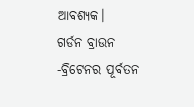ଆବଶ୍ୟକ।
ଗର୍ଡନ ବ୍ରାଉନ
-ବ୍ରିଟେନର ପୂର୍ବତନ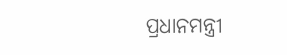ପ୍ରଧାନମନ୍ତ୍ରୀ